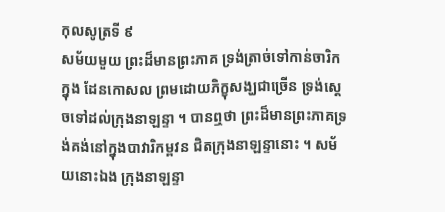កុលសូត្រទី ៩
សម័យមួយ ព្រះដ៏មានព្រះភាគ ទ្រង់ត្រាច់ទៅកាន់ចារិក ក្នុង ដែនកោសល ព្រមដោយភិក្ខុសង្ឃជាច្រើន ទ្រង់ស្តេចទៅដល់ក្រុងនាឡន្ទា ។ បានឮថា ព្រះដ៏មានព្រះភាគទ្រង់គង់នៅក្នុងបាវារិកម្ពវន ជិតក្រុងនាឡន្ទានោះ ។ សម័យនោះឯង ក្រុងនាឡន្ទា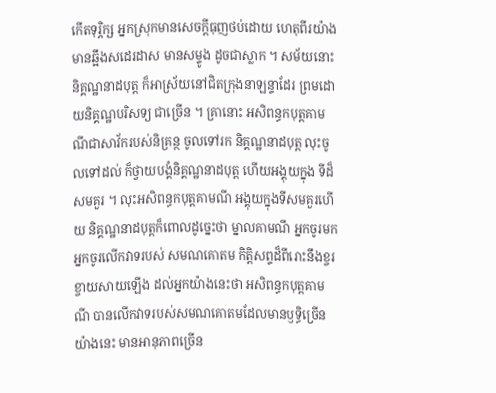កើតទុរ្ភិក្ស អ្នកស្រុកមានសេចក្តីធុញថប់ដោយ ហេតុពីរយ៉ាង មានឆ្អឹងសដេរដាស មានសម្ទូង ដូចជាស្លាក ។ សម័យនោះ និគ្គណ្ឋនាដបុត្ត ក៏អាស្រ័យនៅជិតក្រុងនាឡន្ទាដែរ ព្រមដោយនិគ្គណ្ឋបរិសទ្យ ជាច្រើន ។ គ្រានោះ អសិពន្ធកបុត្តគាមណីជាសាវ័ករបស់និគ្រន្ថ ចូលទៅរក និគ្គណ្ឋនាដបុត្ត លុះចូលទៅដល់ ក៏ថ្វាយបង្គំនិគ្គណ្ឋនាដបុត្ត ហើយអង្គុយក្នុង ទីដ៏សមគួរ ។ លុះអសិពន្ធកបុត្តគាមណី អង្គុយក្នុងទីសមគួរហើយ និគ្គណ្ឋនាដបុត្តក៏ពោលដូច្នេះថា ម្នាលគាមណី អ្នកចូរមក អ្នកចូរលើកវាទរបស់ សមណគោតម កិត្តិសព្ទដ៏ពីរោះនឹងខ្ចរខ្ចាយសាយឡើង ដល់អ្នកយ៉ាងនេះថា អសិពន្ធកបុត្តគាមណី បានលើកវាទរបស់សមណគោតមដែលមានឫទ្ធិច្រើន យ៉ាងនេះ មានអានុភាពច្រើន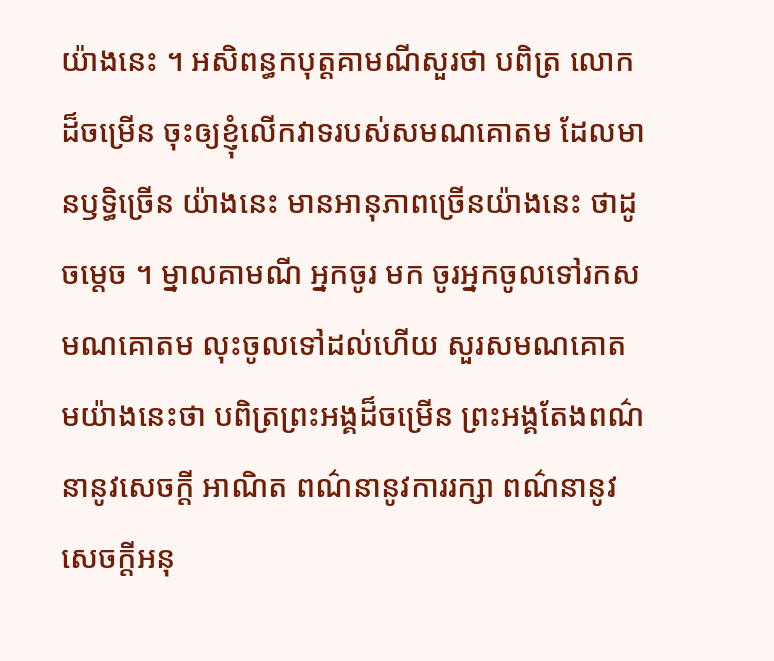យ៉ាងនេះ ។ អសិពន្ធកបុត្តគាមណីសួរថា បពិត្រ លោកដ៏ចម្រើន ចុះឲ្យខ្ញុំលើកវាទរបស់សមណគោតម ដែលមានឫទ្ធិច្រើន យ៉ាងនេះ មានអានុភាពច្រើនយ៉ាងនេះ ថាដូចម្តេច ។ ម្នាលគាមណី អ្នកចូរ មក ចូរអ្នកចូលទៅរកសមណគោតម លុះចូលទៅដល់ហើយ សួរសមណគោតមយ៉ាងនេះថា បពិត្រព្រះអង្គដ៏ចម្រើន ព្រះអង្គតែងពណ៌នានូវសេចក្តី អាណិត ពណ៌នានូវការរក្សា ពណ៌នានូវសេចក្តីអនុ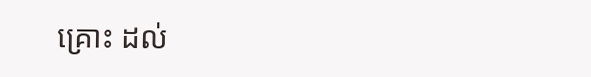គ្រោះ ដល់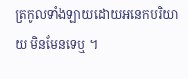ត្រកូលទាំងឡាយដោយអនេកបរិយាយ មិនមែនទេឬ ។